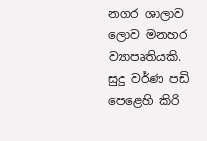නගර ශාලාව ලොව මනහර ව්‍යාපෘතියකි. සුදු වර්ණ පඩි පෙළෙහි කිරි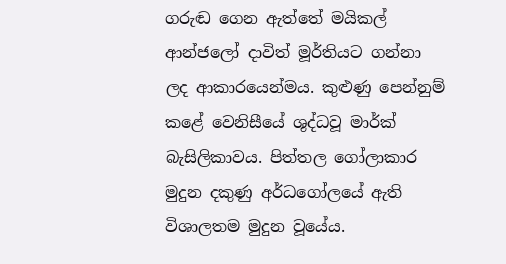ගරුඬ ගෙන ඇත්තේ මයිකල් ආන්ජලෝ දාවිත් මූර්තියට ගන්නා ලද ආකාරයෙන්මය. කුළුණු පෙන්නුම් කළේ වෙනිසීයේ ශුද්ධවූ මාර්ක් බැසිලිකාවය. පිත්තල ගෝලාකාර මුදුන දකුණු අර්ධගෝලයේ ඇති විශාලතම මුදුන වූයේය.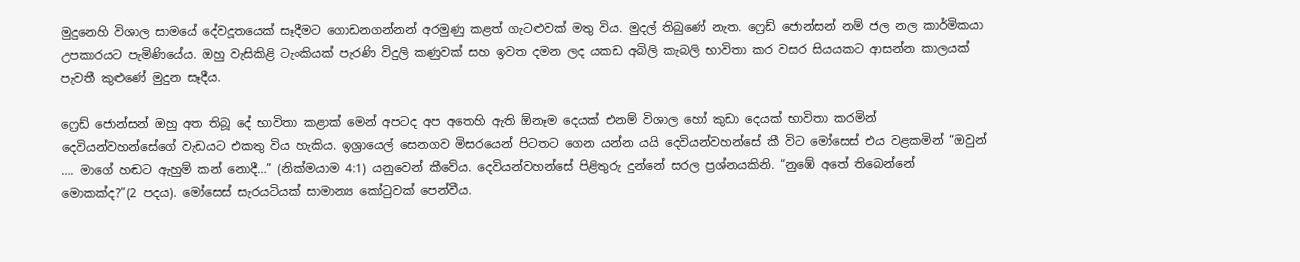මුදුනෙහි විශාල සාමයේ දේවදූතයෙක් සෑදීමට ගොඩනගන්නන් අරමුණු කළත් ගැටළුවක් මතු විය. මුදල් තිබුණේ නැත. ෆ්‍රෙඩ් ජොන්සන් නම් ජල නල කාර්මිකයා උපකාරයට පැමිණියේය. ඔහු වැසිකිළි ටැංකියක් පැරණි විදුලි කණුවක් සහ ඉවත දමන ලද යකඩ අබිලි කැබලි භාවිතා කර වසර සියයකට ආසන්න කාලයක් පැවතී කුළුණේ මුදුන සෑදීය.

ෆ්‍රෙඩ් ජොන්සන් ඔහු අත තිබූ දේ භාවිතා කළාක් මෙන් අපටද අප අතෙහි ඇති ඕනෑම දෙයක් එනම් විශාල හෝ කුඩා දෙයක් භාවිතා කරමින් දෙවියන්වහන්සේගේ වැඩයට එකතු විය හැකිය. ඉශ්‍රායෙල් සෙනගව මිසරයෙන් පිටතට ගෙන යන්න යයි දෙවියන්වහන්සේ කී විට මෝසෙස් එය වළකමින් “ඔවුන් …. මාගේ හඬට ඇහුම් කන් නොදී…” (නික්මයාම 4:1) යනුවෙන් කීවේය. දෙවියන්වහන්සේ පිළිතුරු දුන්නේ සරල ප්‍රශ්නයකිනි. “නුඹේ අතේ තිබෙන්නේ මොකක්ද?”(2 පදය). මෝසෙස් සැරයටියක් සාමාන්‍ය කෝටුවක් පෙන්වීය.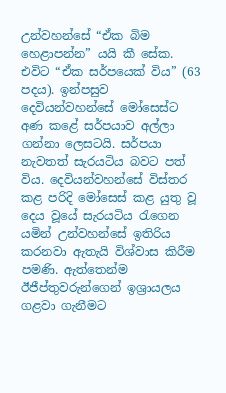උන්වහන්සේ “ඒක බිම හෙළාපන්න” යයි කී සේක. එවිට “ඒක සර්පයෙක් විය” (63 පදය). ඉන්පසුව දෙවියන්වහන්සේ මෝසෙස්ට අණ කළේ සර්පයාව අල්ලා ගන්නා ලෙසටයි. සර්පයා නැවතත් සැරයටිය බවට පත් විය. දෙවියන්වහන්සේ විස්තර කළ පරිදි මෝසෙස් කළ යුතු වූ දෙය වූයේ සැරයටිය රැගෙන යමින් උන්වහන්සේ ඉතිරිය කරනවා ඇතැයි විශ්වාස කිරීම පමණි. ඇත්තෙන්ම ඊජීප්තුවරුන්ගෙන් ඉශ්‍රායලය ගළවා ගැනීමට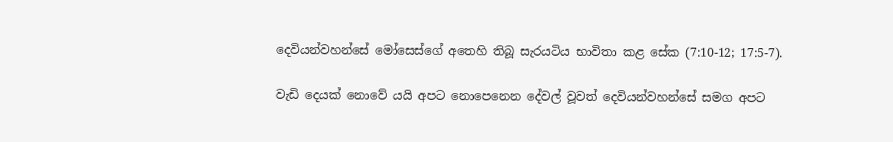දෙවියන්වහන්සේ මෝසෙස්ගේ අතෙහි තිබූ සැරයටිය භාවිතා කළ සේක (7:10-12; 17:5-7).

වැඩි දෙයක් නොවේ යයි අපට නොපෙනෙන දේවල් වූවත් දෙවියන්වහන්සේ සමග අපට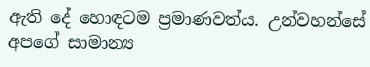ඇති දේ හොඳටම ප්‍රමාණවත්ය. උන්වහන්සේ අපගේ සාමාන්‍ය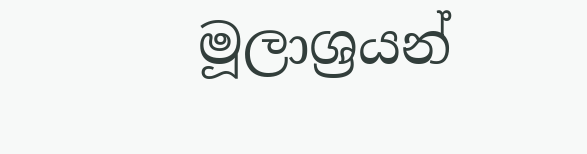මූලාශ්‍රයන්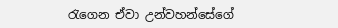රැගෙන ඒවා උන්වහන්සේගේ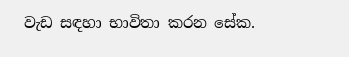වැඩ සඳහා භාවිතා කරන සේක.